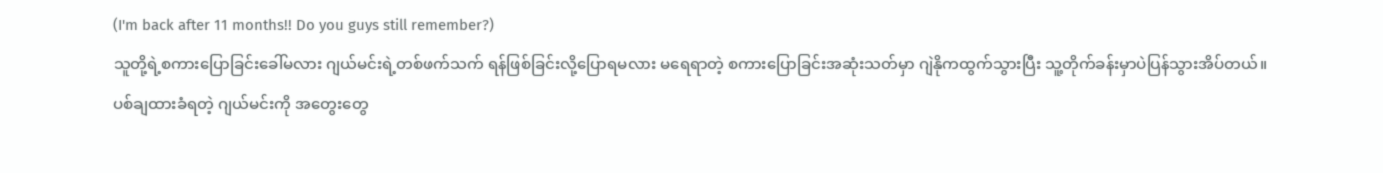(I'm back after 11 months!! Do you guys still remember?)
သူတို့ရဲ့စကားပြောခြင်းခေါ်မလား ဂျယ်မင်းရဲ့တစ်ဖက်သက် ရန်ဖြစ်ခြင်းလို့ပြောရမလား မရေရာတဲ့ စကားပြောခြင်းအဆုံးသတ်မှာ ဂျဲနိုကထွက်သွားပြီး သူ့တိုက်ခန်းမှာပဲပြန်သွားအိပ်တယ်။
ပစ်ချထားခံရတဲ့ ဂျယ်မင်းကို အတွေးတွေ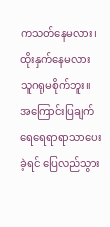ကသတ်နေမလား၊ ထိုးနှက်နေမလား သူဂရုမစိုက်ဘူး။
အကြောင်းပြချက် ရေရေရာရာသာပေးခဲ့ရင် ပြေလည်သွား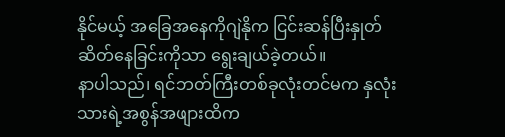နိုင်မယ့် အခြေအနေကိုဂျဲနိုက ငြင်းဆန်ပြီးနှုတ်ဆိတ်နေခြင်းကိုသာ ရွေးချယ်ခဲ့တယ်။
နာပါသည်၊ ရင်ဘတ်ကြီးတစ်ခုလုံးတင်မက နှလုံးသားရဲ့အစွန်အဖျားထိက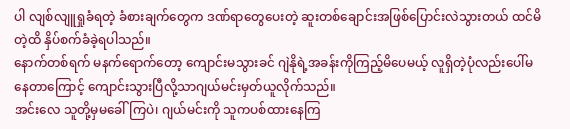ပါ လျစ်လျူရှုခံရတဲ့ ခံစားချက်တွေက ဒဏ်ရာတွေပေးတဲ့ ဆူးတစ်ချောင်းအဖြစ်ပြောင်းလဲသွားတယ် ထင်မိတဲ့ထိ နှိပ်စက်ခံခဲ့ရပါသည်။
နောက်တစ်ရက် မနက်ရောက်တော့ ကျောင်းမသွားခင် ဂျဲနိုရဲ့အခန်းကိုကြည့်မိပေမယ့် လူရှိတဲ့ပုံလည်းပေါ်မနေတာကြောင့် ကျောင်းသွားပြီလို့သာဂျယ်မင်းမှတ်ယူလိုက်သည်။
အင်းလေ သူတို့မှမခေါ်ကြပဲ၊ ဂျယ်မင်းကို သူကပစ်ထားနေကြ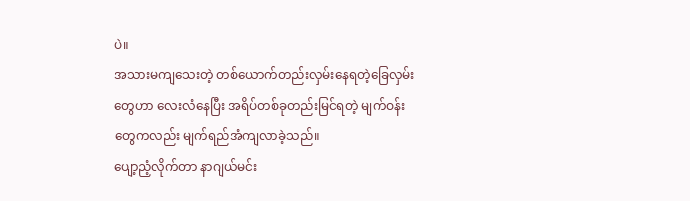ပဲ။
အသားမကျသေးတဲ့ တစ်ယောက်တည်းလှမ်းနေရတဲ့ခြေလှမ်းတွေဟာ လေးလံနေပြီး အရိပ်တစ်ခုတည်းမြင်ရတဲ့ မျက်ဝန်းတွေကလည်း မျက်ရည်အံကျလာခဲ့သည်။
ပျော့ညံ့လိုက်တာ နာဂျယ်မင်း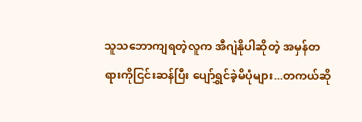သူသဘောကျရတဲ့လူက အီဂျဲနိုပါဆိုတဲ့ အမှန်တရားကိုငြင်းဆန်ပြီး ပျော်ရွှင်ခဲ့မိပုံများ...တကယ်ဆို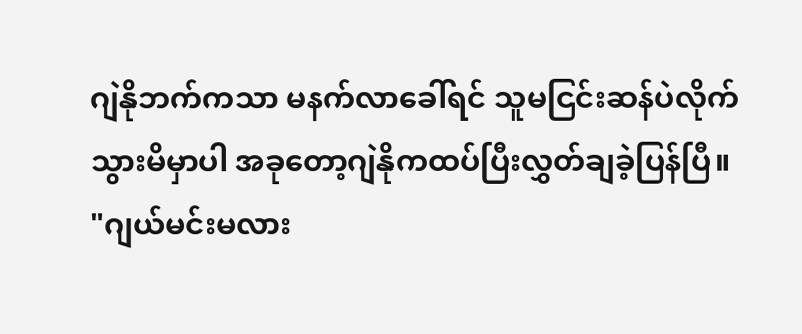ဂျဲနိုဘက်ကသာ မနက်လာခေါ်ရင် သူမငြင်းဆန်ပဲလိုက်သွားမိမှာပါ အခုတော့ဂျဲနိုကထပ်ပြီးလွှတ်ချခဲ့ပြန်ပြီ။
"ဂျယ်မင်းမလား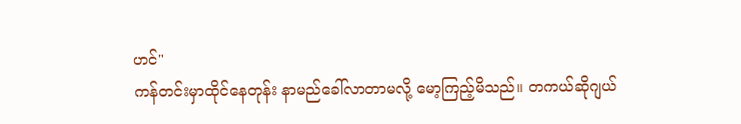ဟင်"
ကန်တင်းမှာထိုင်နေတုန်း နာမည်ခေါ်လာတာမလို့ မော့ကြည့်မိသည်။ တကယ်ဆိုဂျယ်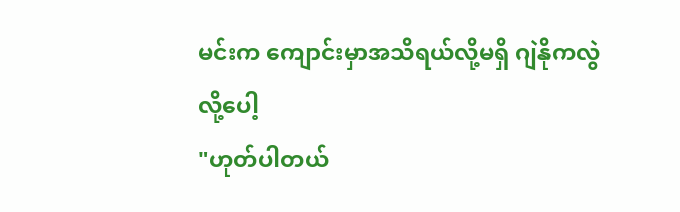မင်းက ကျောင်းမှာအသိရယ်လို့မရှိ ဂျဲနိုကလွဲလို့ပေါ့
"ဟုတ်ပါတယ်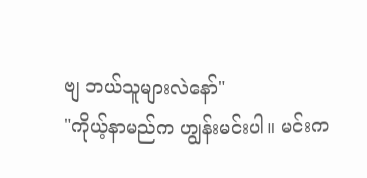ဗျ ဘယ်သူများလဲနော်"
"ကိုယ့်နာမည်က ဟျွန်းမင်းပါ။ မင်းက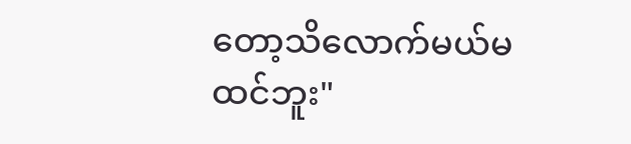တော့သိလောက်မယ်မထင်ဘူး"